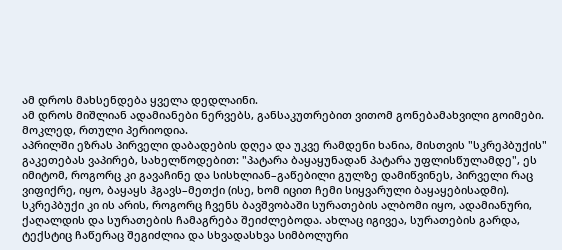ამ დროს მახსენდება ყველა დედლაინი.
ამ დროს მიშლიან ადამიანები ნერვებს, განსაკუთრებით ვითომ გონებამახვილი გოიმები.
მოკლედ, რთული პერიოდია.
აპრილში ეზრას პირველი დაბადების დღეა და უკვე რამდენი ხანია, მისთვის "სკრეპბუქის" გაკეთებას ვაპირებ, სახელწოდებით: "პატარა ბაყაყუნადან პატარა უფლისწულამდე", ეს იმიტომ, როგორც კი გავაჩინე და სისხლიან–გაწებილი გულზე დამიწვინეს, პირველი რაც ვიფიქრე, იყო, ბაყაყს ჰგავს–მეთქი (ისე, ხომ იცით ჩემი სიყვარული ბაყაყებისადმი).
სკრეპბუქი კი ის არის, როგორც ჩვენს ბავშვობაში სურათების ალბომი იყო, ადამიანური, ქაღალდის და სურათების ჩამაგრება შეიძლებოდა. ახლაც იგივეა, სურათების გარდა, ტექსტიც ჩაწერაც შეგიძლია და სხვადასხვა სიმბოლური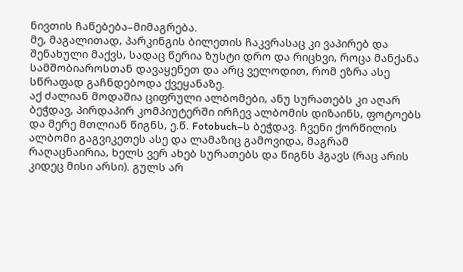ნივთის ჩაწებება–მიმაგრება.
მე, მაგალითად, პარკინგის ბილეთის ჩაკვრასაც კი ვაპირებ და შენახული მაქვს, სადაც წერია ზუსტი დრო და რიცხვი, როცა მანქანა სამშობიაროსთან დავაყენეთ და არც ველოდით, რომ ეზრა ასე სწრაფად გაჩნდებოდა ქვეყანაზე.
აქ ძალიან მოდაშია ციფრული ალბომები, ანუ სურათებს კი აღარ ბეჭდავ, პირდაპირ კომპიუტერში ირჩევ ალბომის დიზაინს, ფოტოებს და მერე მთლიან წიგნს, ე.წ. Fotobuch–ს ბეჭდავ. ჩვენი ქორწილის ალბომი გაგვიკეთეს ასე და ლამაზიც გამოვიდა, მაგრამ რაღაცნაირია, ხელს ვერ ახებ სურათებს და წიგნს ჰგავს (რაც არის კიდეც მისი არსი). გულს არ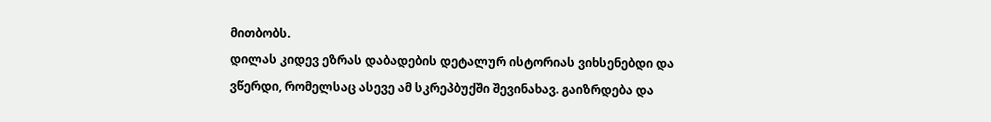მითბობს.
დილას კიდევ ეზრას დაბადების დეტალურ ისტორიას ვიხსენებდი და ვწერდი, რომელსაც ასევე ამ სკრეპბუქში შევინახავ. გაიზრდება და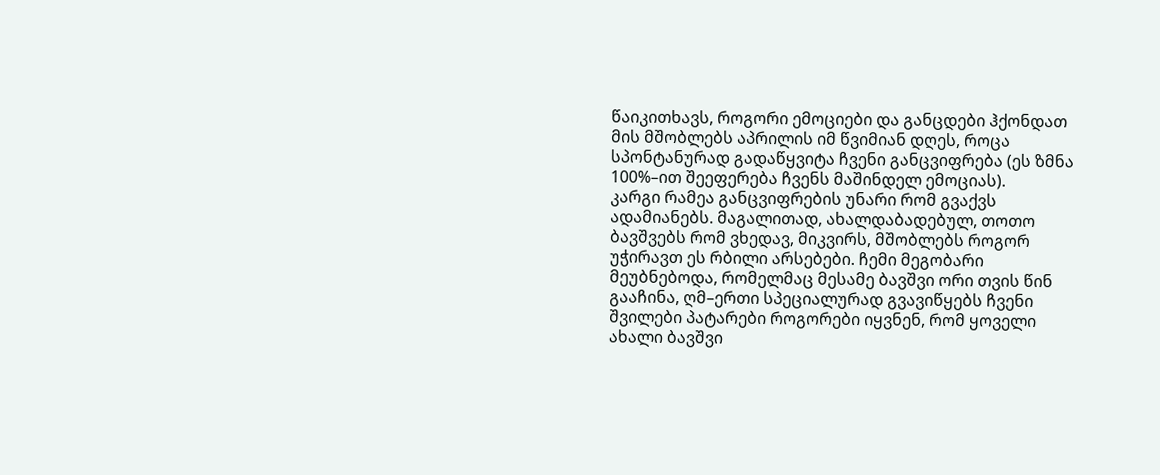წაიკითხავს, როგორი ემოციები და განცდები ჰქონდათ მის მშობლებს აპრილის იმ წვიმიან დღეს, როცა სპონტანურად გადაწყვიტა ჩვენი განცვიფრება (ეს ზმნა 100%–ით შეეფერება ჩვენს მაშინდელ ემოციას).
კარგი რამეა განცვიფრების უნარი რომ გვაქვს ადამიანებს. მაგალითად, ახალდაბადებულ, თოთო ბავშვებს რომ ვხედავ, მიკვირს, მშობლებს როგორ უჭირავთ ეს რბილი არსებები. ჩემი მეგობარი მეუბნებოდა, რომელმაც მესამე ბავშვი ორი თვის წინ გააჩინა, ღმ–ერთი სპეციალურად გვავიწყებს ჩვენი შვილები პატარები როგორები იყვნენ, რომ ყოველი ახალი ბავშვი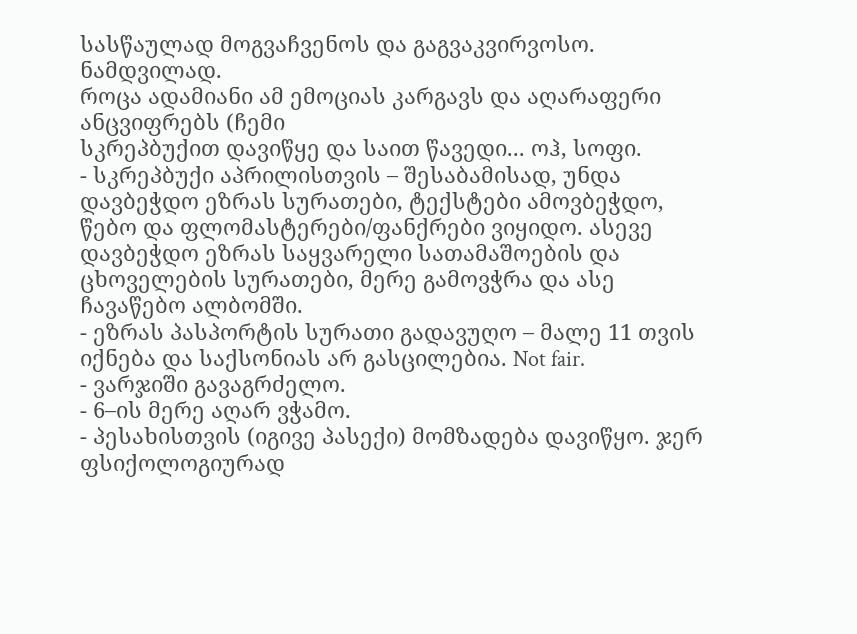სასწაულად მოგვაჩვენოს და გაგვაკვირვოსო. ნამდვილად.
როცა ადამიანი ამ ემოციას კარგავს და აღარაფერი ანცვიფრებს (ჩემი
სკრეპბუქით დავიწყე და საით წავედი... ოჰ, სოფი.
- სკრეპბუქი აპრილისთვის – შესაბამისად, უნდა დავბეჭდო ეზრას სურათები, ტექსტები ამოვბეჭდო, წებო და ფლომასტერები/ფანქრები ვიყიდო. ასევე დავბეჭდო ეზრას საყვარელი სათამაშოების და ცხოველების სურათები, მერე გამოვჭრა და ასე ჩავაწებო ალბომში.
- ეზრას პასპორტის სურათი გადავუღო – მალე 11 თვის იქნება და საქსონიას არ გასცილებია. Not fair.
- ვარჯიში გავაგრძელო.
- 6–ის მერე აღარ ვჭამო.
- პესახისთვის (იგივე პასექი) მომზადება დავიწყო. ჯერ ფსიქოლოგიურად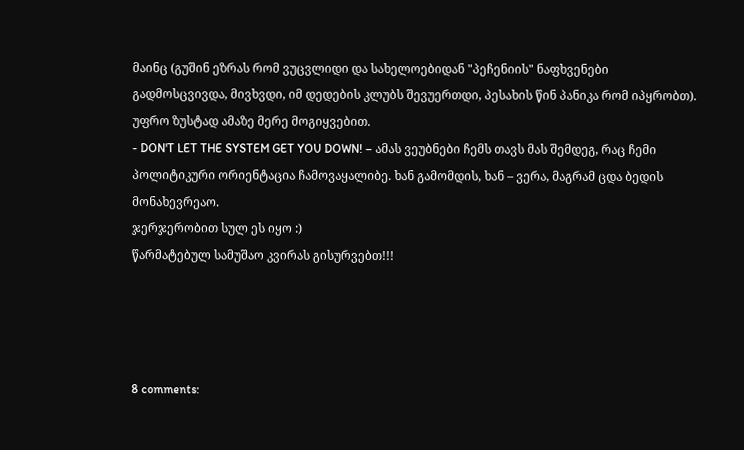მაინც (გუშინ ეზრას რომ ვუცვლიდი და სახელოებიდან "პეჩენიის" ნაფხვენები გადმოსცვივდა, მივხვდი, იმ დედების კლუბს შევუერთდი, პესახის წინ პანიკა რომ იპყრობთ). უფრო ზუსტად ამაზე მერე მოგიყვებით.
- DON'T LET THE SYSTEM GET YOU DOWN! – ამას ვეუბნები ჩემს თავს მას შემდეგ, რაც ჩემი პოლიტიკური ორიენტაცია ჩამოვაყალიბე. ხან გამომდის, ხან – ვერა, მაგრამ ცდა ბედის მონახევრეაო.
ჯერჯერობით სულ ეს იყო :)
წარმატებულ სამუშაო კვირას გისურვებთ!!!




8 comments: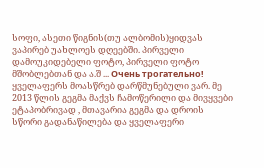სოფი, ასეთი წიგნის(თუ ალბომის)ყიდვას ვაპირებ უახლოეს დღეებში. პირველი დამოუკიდებელი ფოტო, პირველი ფოტო მშობლებთან და ა.შ ... Очень трогательно!
ყველაფერს მოასწრებ დარწმუნებული ვარ. მე 2013 წლის გეგმა მაქვს ჩამოწერილი და მივყვები ეტაპობრივად , მთავარია გეგმა და დროის სწორი გადანაწილება და ყველაფერი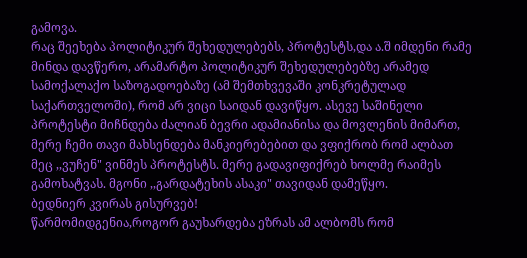გამოვა.
რაც შეეხება პოლიტიკურ შეხედულებებს, პროტესტს,და ა.შ იმდენი რამე მინდა დავწერო, არამარტო პოლიტიკურ შეხედულებებზე არამედ სამოქალაქო საზოგადოებაზე (ამ შემთხვევაში კონკრეტულად საქართველოში), რომ არ ვიცი საიდან დავიწყო. ასევე საშინელი პროტესტი მიჩნდება ძალიან ბევრი ადამიანისა და მოვლენის მიმართ, მერე ჩემი თავი მახსენდება მანკიერებებით და ვფიქრობ რომ ალბათ მეც ,,ვუჩენ" ვინმეს პროტესტს. მერე გადავიფიქრებ ხოლმე რაიმეს გამოხატვას. მგონი ,,გარდატეხის ასაკი" თავიდან დამეწყო.
ბედნიერ კვირას გისურვებ!
წარმომიდგენია,როგორ გაუხარდება ეზრას ამ ალბომს რომ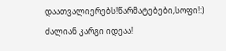დაათვალიერებს!წარმატებები,სოფი!:)
ძალიან კარგი იდეაა!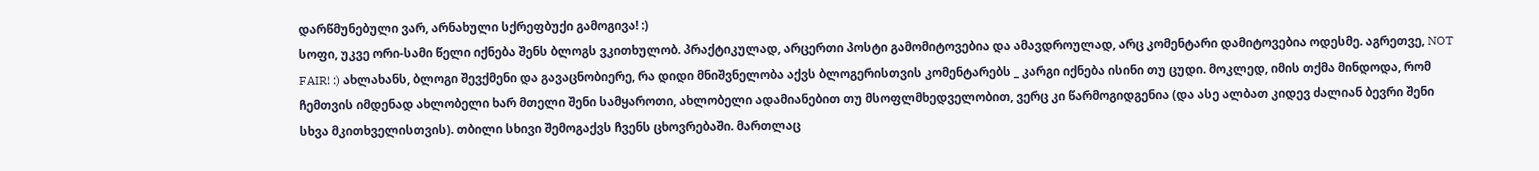დარწმუნებული ვარ, არნახული სქრეფბუქი გამოგივა! :)
სოფი, უკვე ორი-სამი წელი იქნება შენს ბლოგს ვკითხულობ. პრაქტიკულად, არცერთი პოსტი გამომიტოვებია და ამავდროულად, არც კომენტარი დამიტოვებია ოდესმე. აგრეთვე, NOT FAIR! :) ახლახანს, ბლოგი შევქმენი და გავაცნობიერე, რა დიდი მნიშვნელობა აქვს ბლოგერისთვის კომენტარებს _ კარგი იქნება ისინი თუ ცუდი. მოკლედ, იმის თქმა მინდოდა, რომ ჩემთვის იმდენად ახლობელი ხარ მთელი შენი სამყაროთი, ახლობელი ადამიანებით თუ მსოფლმხედველობით, ვერც კი წარმოგიდგენია (და ასე ალბათ კიდევ ძალიან ბევრი შენი სხვა მკითხველისთვის). თბილი სხივი შემოგაქვს ჩვენს ცხოვრებაში. მართლაც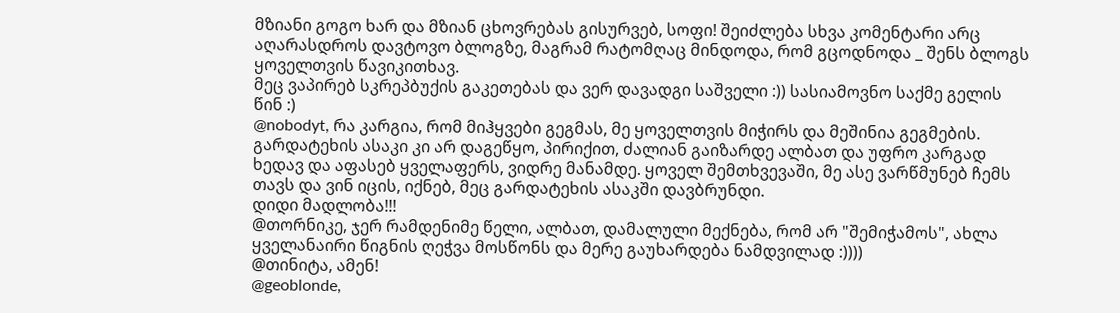მზიანი გოგო ხარ და მზიან ცხოვრებას გისურვებ, სოფი! შეიძლება სხვა კომენტარი არც აღარასდროს დავტოვო ბლოგზე, მაგრამ რატომღაც მინდოდა, რომ გცოდნოდა _ შენს ბლოგს ყოველთვის წავიკითხავ.
მეც ვაპირებ სკრეპბუქის გაკეთებას და ვერ დავადგი საშველი :)) სასიამოვნო საქმე გელის წინ :)
@nobodyt, რა კარგია, რომ მიჰყვები გეგმას, მე ყოველთვის მიჭირს და მეშინია გეგმების.
გარდატეხის ასაკი კი არ დაგეწყო, პირიქით, ძალიან გაიზარდე ალბათ და უფრო კარგად ხედავ და აფასებ ყველაფერს, ვიდრე მანამდე. ყოველ შემთხვევაში, მე ასე ვარწმუნებ ჩემს თავს და ვინ იცის, იქნებ, მეც გარდატეხის ასაკში დავბრუნდი.
დიდი მადლობა!!!
@თორნიკე, ჯერ რამდენიმე წელი, ალბათ, დამალული მექნება, რომ არ "შემიჭამოს", ახლა ყველანაირი წიგნის ღეჭვა მოსწონს და მერე გაუხარდება ნამდვილად :))))
@თინიტა, ამენ!
@geoblonde,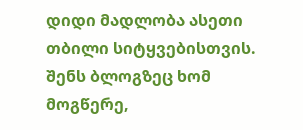დიდი მადლობა ასეთი თბილი სიტყვებისთვის. შენს ბლოგზეც ხომ მოგწერე,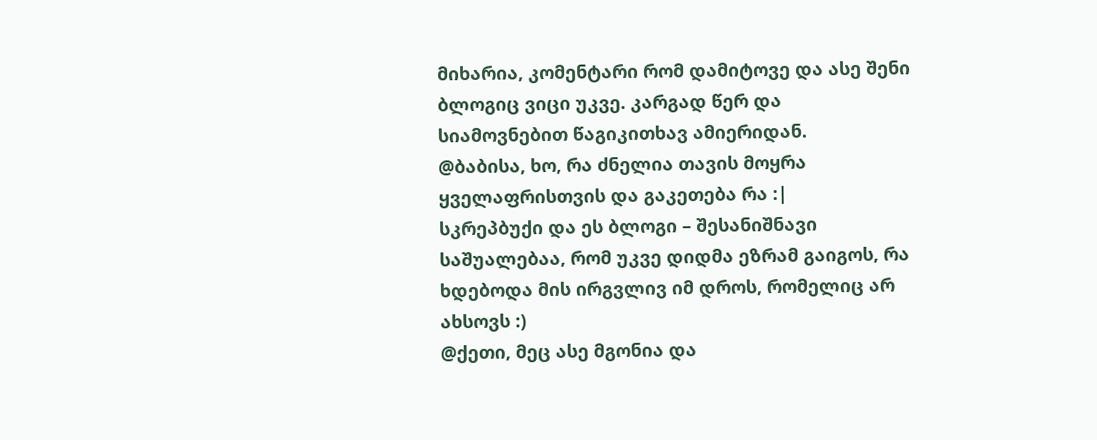მიხარია, კომენტარი რომ დამიტოვე და ასე შენი ბლოგიც ვიცი უკვე. კარგად წერ და სიამოვნებით წაგიკითხავ ამიერიდან.
@ბაბისა, ხო, რა ძნელია თავის მოყრა ყველაფრისთვის და გაკეთება რა :|
სკრეპბუქი და ეს ბლოგი – შესანიშნავი საშუალებაა, რომ უკვე დიდმა ეზრამ გაიგოს, რა ხდებოდა მის ირგვლივ იმ დროს, რომელიც არ ახსოვს :)
@ქეთი, მეც ასე მგონია და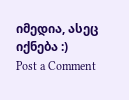იმედია, ასეც იქნება :)
Post a Comment